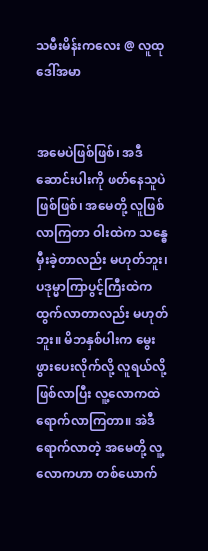သမီးမိန်းကလေး @ လူထုဒေါ်အမာ


အမေပဲဖြစ်ဖြစ်၊ အဒီဆောင်းပါးကို ဖတ်နေသူပဲဖြစ်ဖြစ်၊ အမေတို့ လူဖြစ်လာကြတာ ဝါးထဲက သန္ဓေမှီးခဲ့တာလည်း မဟုတ်ဘူး၊ ပဒုမ္မာကြာပွင့်ကြီးထဲက ထွက်လာတာလည်း မဟုတ်ဘူး။ မိဘနှစ်ပါးက မွေးဖွားပေးလိုက်လို့ လူရယ်လို့ ဖြစ်လာပြီး လူ့လောကထဲ ရောက်လာကြတာ။ အဲဒီရောက်လာတဲ့ အမေတို့ လူ့လောကဟာ တစ်ယောက်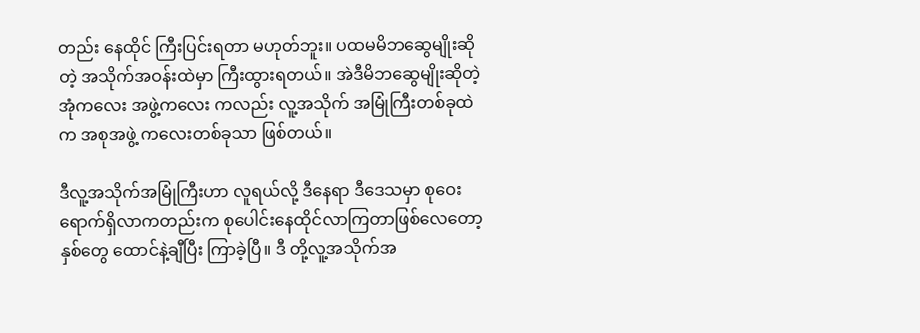တည်း နေထိုင် ကြီးပြင်းရတာ မဟုတ်ဘူး။ ပထမမိဘဆွေမျိုးဆိုတဲ့ အသိုက်အဝန်းထဲမှာ ကြီးထွားရတယ်။ အဲဒီမိဘဆွေမျိုးဆိုတဲ့ အုံကလေး အဖွဲ့ကလေး ကလည်း လူ့အသိုက် အမြုံကြီးတစ်ခုထဲက အစုအဖွဲ့ ကလေးတစ်ခုသာ ဖြစ်တယ်။

ဒီလူ့အသိုက်အမြုံကြီးဟာ လူရယ်လို့ ဒီနေရာ ဒီဒေသမှာ စုဝေးရောက်ရှိလာကတည်းက စုပေါင်းနေထိုင်လာကြတာဖြစ်လေတော့ နှစ်တွေ ထောင်နဲ့ချီပြီး ကြာခဲ့ပြီ။ ဒီ တို့လူ့အသိုက်အ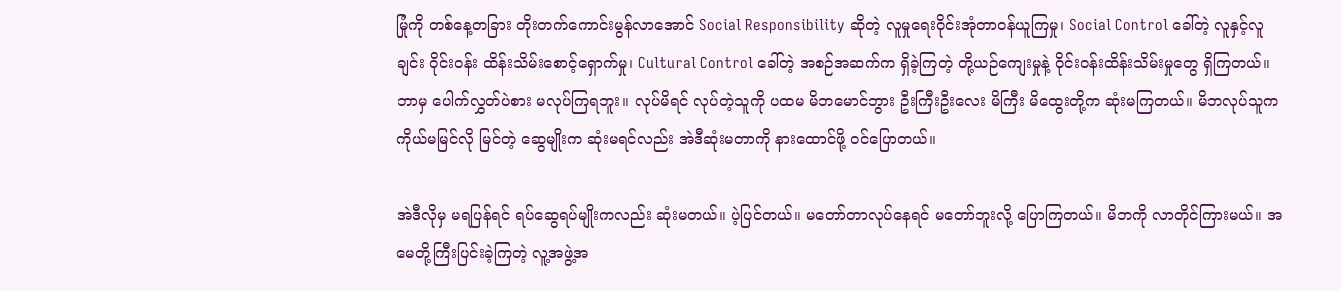မြုံကို တစ်နေ့တခြား တိုးတက်ကောင်းမွန်လာအောင် Social Responsibility ဆိုတဲ့ လူမှုရေးဝိုင်းအုံတာဝန်ယူကြမှု၊ Social Control ခေါ်တဲ့ လူနှင့်လူချင်း ဝိုင်းဝန်း ထိန်းသိမ်းစောင့်ရှောက်မှု၊ Cultural Control ခေါ်တဲ့ အစဉ်အဆက်က ရှိခဲ့ကြတဲ့ တို့ယဉ်ကျေးမှုနဲ့ ဝိုင်းဝန်းထိန်းသိမ်းမှုတွေ ရှိကြတယ်။ ဘာမှ ပေါက်လွှတ်ပဲစား မလုပ်ကြရဘူး။ လုပ်မိရင် လုပ်တဲ့သူကို ပထမ မိဘမောင်ဘွား ဦးကြီးဦးလေး မိကြီး မိထွေးတို့က ဆုံးမကြတယ်။ မိဘလုပ်သူက ကိုယ်မမြင်လို မြင်တဲ့ ဆွေမျိုးက ဆုံးမရင်လည်း အဲဒီဆုံးမတာကို နားထောင်ဖို့ ဝင်ပြောတယ်။

အဲဒီလိုမှ မရပြန်ရင် ရပ်ဆွေရပ်မျိုးကလည်း ဆုံးမတယ်။ ပဲ့ပြင်တယ်။ မတော်တာလုပ်နေရင် မတော်ဘူးလို့ ပြောကြတယ်။ မိဘကို လာတိုင်ကြားမယ်။ အမေတို့ကြီးပြင်းခဲ့ကြတဲ့ လူ့အဖွဲ့အ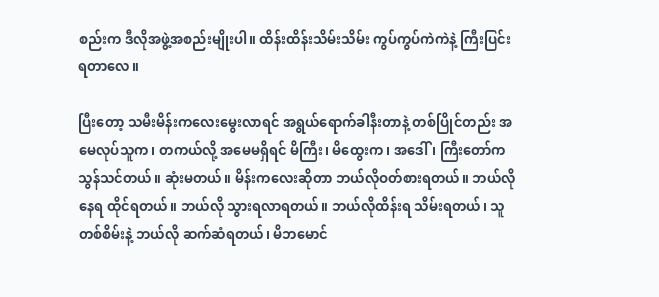စည်းက ဒီလိုအဖွဲ့အစည်းမျိုးပါ။ ထိန်းထိန်းသိမ်းသိမ်း ကွပ်ကွပ်ကဲကဲနဲ့ ကြီးပြင်းရတာလေ။

ပြီးတော့ သမီးမိန်းကလေးမွေးလာရင် အရွယ်ရောက်ခါနီးတာနဲ့ တစ်ပြိုင်တည်း အမေလုပ်သူက၊ တကယ်လို့ အမေမရှိရင် မိကြီး၊ မိထွေးက၊ အဒေါ်၊ ကြီးတော်က သွန်သင်တယ်။ ဆုံးမတယ်။ မိန်းကလေးဆိုတာ ဘယ်လိုဝတ်စားရတယ်။ ဘယ်လိုနေရ ထိုင်ရတယ်။ ဘယ်လို သွားရလာရတယ်။ ဘယ်လိုထိန်းရ သိမ်းရတယ်၊ သူတစ်စိမ်းနဲ့ ဘယ်လို ဆက်ဆံရတယ်၊ မိဘမောင်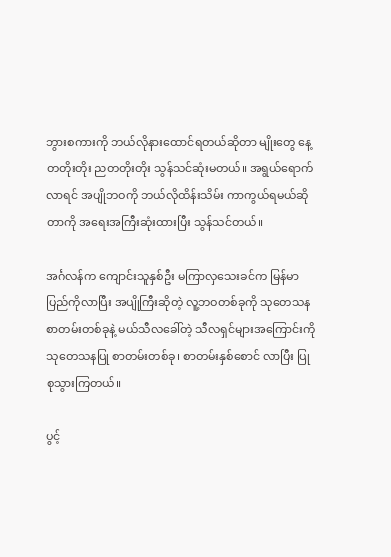ဘွားစကားကို ဘယ်လိုနားထောင်ရတယ်ဆိုတာ မျိုးတွေ နေ့တတိုးတိုး ညတတိုးတိုး သွန်သင်ဆုံးမတယ်။ အရွယ်ရောက်လာရင် အပျိုဘဝကို ဘယ်လိုထိန်းသိမ်း ကာကွယ်ရမယ်ဆိုတာကို အရေးအကြီးဆုံးထားပြီး သွန်သင်တယ်။

အင်္ဂလန်က ကျောင်းသူနှစ်ဦး မကြာလှသေးခင်က မြန်မာပြည်ကိုလာပြီး အပျိုကြီးဆိုတဲ့ လူ့ဘဝတစ်ခုကို သုတေသနစာတမ်းတစ်ခုနဲ့ မယ်သီလခေါ်တဲ့ သီလရှင်များအကြောင်းကို သုတေသနပြု စာတမ်းတစ်ခု၊ စာတမ်းနှစ်စောင် လာပြီး ပြုစုသွားကြတယ်။

ပွင့်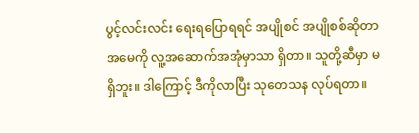ပွင့်လင်းလင်း ရေးရပြောရရင် အပျိုစင် အပျိုစစ်ဆိုတာ အမေကို လူ့အဆောက်အအုံမှာသာ ရှိတာ။ သူတို့ဆီမှာ မရှိဘူး။ ဒါကြောင့် ဒီကိုလာပြီး သုတေသန လုပ်ရတာ။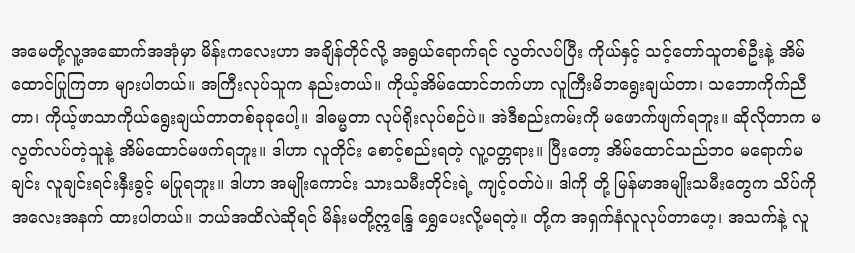အမေတို့လူ့အဆောက်အအုံမှာ မိန်းကလေးဟာ အချိန်တိုင်လို့ အရွယ်ရောက်ရင် လွတ်လပ်ပြီး ကိုယ်နှင့် သင့်တော်သူတစ်ဦးနဲ့ အိမ်ထောင်ပြုကြတာ များပါတယ်။ အကြီးလုပ်သူက နည်းတယ်။ ကိုယ့်အိမ်ထောင်ဘက်ဟာ လူကြီးမိဘရွေးချယ်တာ၊ သဘောကိုက်ညီတာ၊ ကိုယ့်ဖာသာကိုယ်ရွေးချယ်တာတစ်ခုခုပေါ့။ ဒါဓမ္မတာ လုပ်ရိုးလုပ်စဉ်ပဲ။ အဲဒီစည်းကမ်းကို မဖောက်ဖျက်ရဘူး။ ဆိုလိုတာက မလွတ်လပ်တဲ့သူနဲ့ အိမ်ထောင်မဖက်ရဘူး။ ဒါဟာ လူတိုင်း စောင့်စည်းရတဲ့ လူ့၀တ္တရား။ ပြီးတော့ အိမ်ထောင်သည်ဘဝ မရောက်မချင်း လူချင်းရင်းနှီးခွင့် မပြုရဘူး။ ဒါဟာ အမျိုးကောင်း သားသမီးတိုင်းရဲ့ ကျင့်ဝတ်ပဲ။ ဒါကို တို့ မြန်မာအမျိုးသမီးတွေက သိပ်ကို အလေးအနက် ထားပါတယ်။ ဘယ်အထိလဲဆိုရင် မိန်းမတို့ဣန္ဒြေ ရွှေပေးလို့မရတဲ့။ တို့က အရှက်နံလူလုပ်တာဟေ့၊ အသက်နဲ့ လူ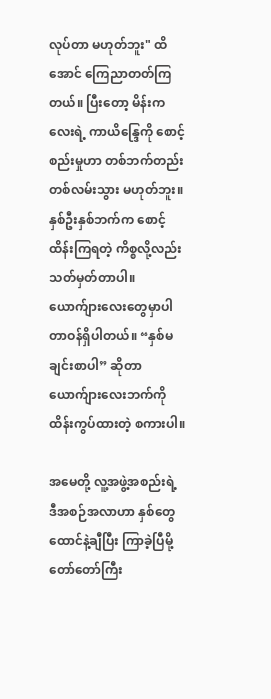လုပ်တာ မဟုတ်ဘူး" ထိအောင် ကြေညာတတ်ကြတယ်။ ပြီးတော့ မိန်းကလေးရဲ့ ကာယိန္ဒြေကို စောင့်စည်းမှုဟာ တစ်ဘက်တည်း တစ်လမ်းသွား မဟုတ်ဘူး။ နှစ်ဦးနှစ်ဘက်က စောင့်ထိန်းကြရတဲ့ ကိစ္စလို့လည်း သတ်မှတ်တာပါ။ ယောက်ျားလေးတွေမှာပါ တာဝန်ရှိပါတယ်။ “နှစ်မချင်းစာပါ” ဆိုတာ ယောက်ျားလေးဘက်ကို ထိန်းကွပ်ထားတဲ့ စကားပါ။

အမေတို့ လူ့အဖွဲ့အစည်းရဲ့ ဒီအစဉ်အလာဟာ နှစ်တွေထောင်နဲ့ချီပြီး ကြာခဲ့ပြီမို့ တော်တော်ကြီး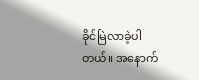ခိုင်မြဲလာခဲ့ပါတယ်။ အနောက်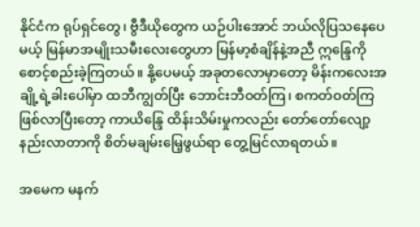နိုင်ငံက ရုပ်ရှင်တွေ၊ ဗွီဒီယိုတွေက ယဉ်ပါးအောင် ဘယ်လိုပြသနေပေမယ့် မြန်မာအမျိုးသမီးလေးတွေဟာ မြန်မာ့စံချိန်နဲ့အညီ ဣန္ဒြေကို စောင့်စည်းခဲ့ကြတယ်။ နို့ပေမယ့် အခုတလောမှာတော့ မိန်းကလေးအချို့ရဲ့ခါးပေါ်မှာ ထဘီကျွတ်ပြီး ဘောင်းဘီဝတ်ကြ၊ စကတ်ဝတ်ကြ ဖြစ်လာပြီးတော့ ကာယိန္ဒြေ ထိန်းသိမ်းမှုကလည်း တော်တော်လျော့နည်းလာတာကို စိတ်မချမ်းမြေ့ဖွယ်ရာ တွေ့မြင်လာရတယ်။

အမေက မနက်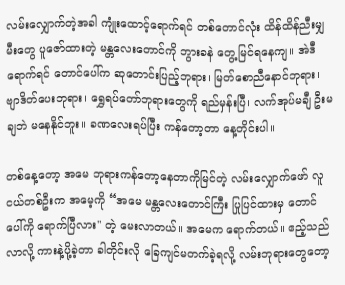လမ်းလျှောက်တဲ့အခါ ကျုံးထောင့်ရောက်ရင် တစ်တောင်လုံး ထိန်ထိန်ညီးမျှ မီးတွေ ပူဇော်ထားတဲ့ မန္တလေးတောင်ကို ဘွားခနဲ တွေ့မြင်ရနေကျ။ အဲဒီရောက်ရင် တောင်ပေါ်က ဆုတောင်းပြည့်ဘုရား၊ မြတ်စောညီနောင်ဘုရား၊ ဗျာဒိတ်ပေးဘုရား၊ ရွှေရပ်တော်ဘုရားတွေကို ရည်မှန်းပြီ၊ လက်အုပ်မချီ ဦးမချဘဲ မနေနိုင်ဘူး။ ခဏလေးရပ်ပြီး ကန်တော့တာ နေ့တိုင်းပါ။

တစ်နေ့တော့ အမေ ဘုရားကန်တော့နေတာကိုမြင်တဲ့ လမ်းလျှောက်ဖော် လူငယ်တစ်ဦးက အမေ့ကို “အမေ မန္တလေးတောင်ကြီး ပြုပြင်ထားမှ တောင်ပေါ်ကို ရောက်ပြီလား" တဲ့ မေးလာတယ်။ အမေက ရောက်တယ်။ ဧည့်သည်လာလို့ ကားနဲ့ပို့ခဲ့တာ ခါတိုင်းလို ခြေကျင်မတက်ခဲ့ရလို့ လမ်းဘုရားတွေတော့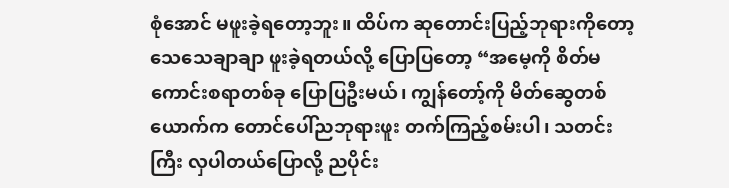စုံအောင် မဖူးခဲ့ရတော့ဘူး။ ထိပ်က ဆုတောင်းပြည့်ဘုရားကိုတော့ သေသေချာချာ ဖူးခဲ့ရတယ်လို့ ပြောပြတော့ “အမေ့ကို စိတ်မကောင်းစရာတစ်ခု ပြောပြဦးမယ်၊ ကျွန်တော့်ကို မိတ်ဆွေတစ်ယောက်က တောင်ပေါ်ညဘုရားဖူး တက်ကြည့်စမ်းပါ၊ သတင်းကြီး လှပါတယ်ပြောလို့ ညပိုင်း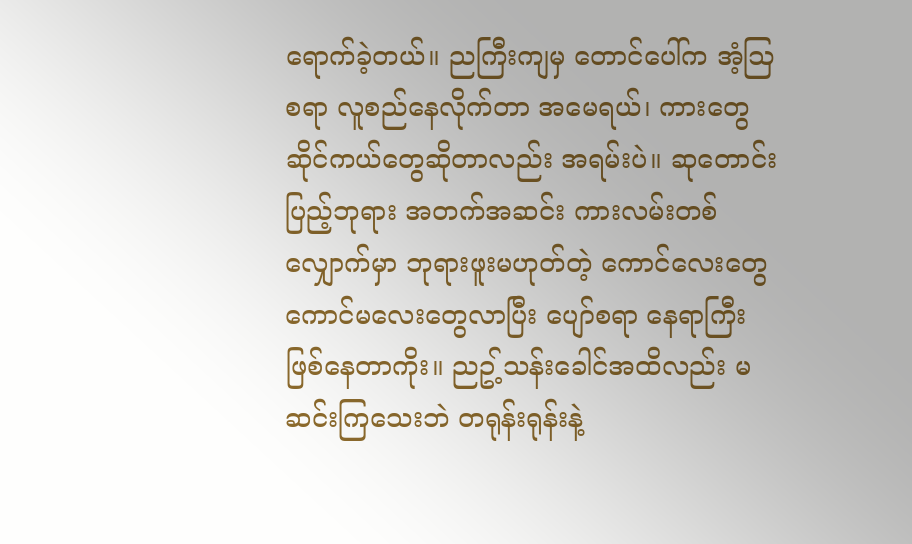ရောက်ခဲ့တယ်။ ညကြီးကျမှ တောင်ပေါ်က အံ့ဩစရာ လူစည်နေလိုက်တာ အမေရယ်၊ ကားတွေ ဆိုင်ကယ်တွေဆိုတာလည်း အရမ်းပဲ။ ဆုတောင်းပြည့်ဘုရား အတက်အဆင်း ကားလမ်းတစ်လျှောက်မှာ ဘုရားဖူးမဟုတ်တဲ့ ကောင်လေးတွေ ကောင်မလေးတွေလာပြီး ပျော်စရာ နေရာကြီး ဖြစ်နေတာကိုး။ ညဥ့်သန်းခေါင်အထိလည်း မဆင်းကြသေးဘဲ တရုန်းရုန်းနဲ့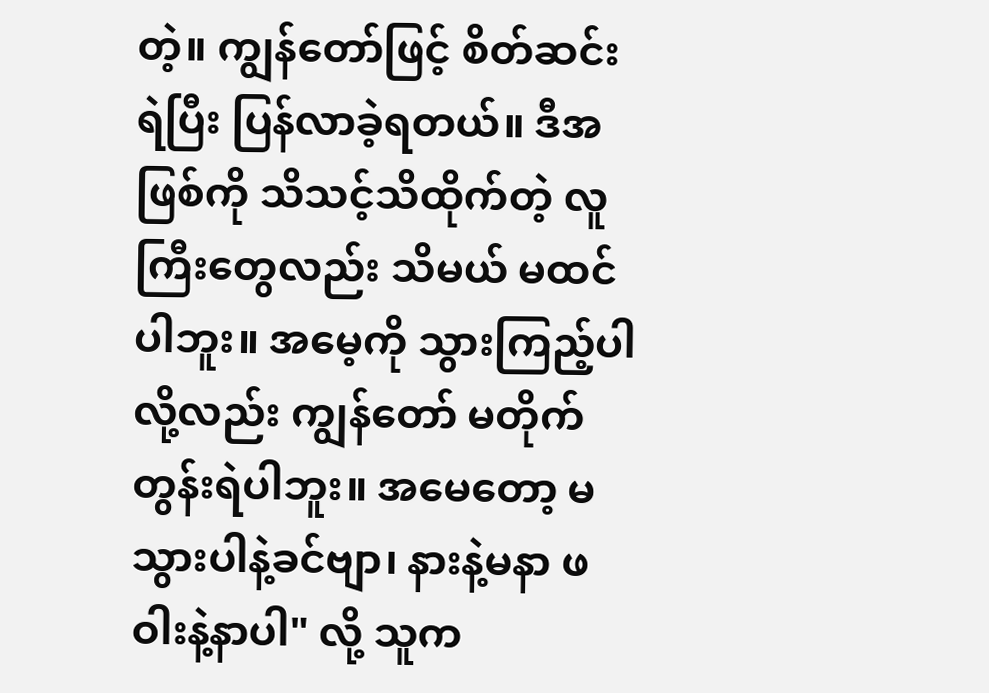တဲ့။ ကျွန်တော်ဖြင့် စိတ်ဆင်းရဲပြီး ပြန်လာခဲ့ရတယ်။ ဒီအဖြစ်ကို သိသင့်သိထိုက်တဲ့ လူကြီးတွေလည်း သိမယ် မထင်ပါဘူး။ အမေ့ကို သွားကြည့်ပါလို့လည်း ကျွန်တော် မတိုက်တွန်းရဲပါဘူး။ အမေတော့ မသွားပါနဲ့ခင်ဗျာ၊ နားနဲ့မနာ ဖဝါးနဲ့နာပါ" လို့ သူက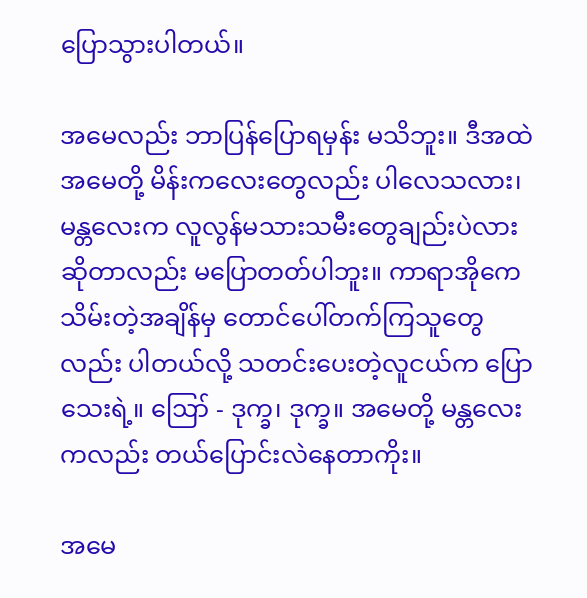ပြောသွားပါတယ်။

အမေလည်း ဘာပြန်ပြောရမှန်း မသိဘူး။ ဒီအထဲ အမေတို့ မိန်းကလေးတွေလည်း ပါလေသလား၊ မန္တလေးက လူလွန်မသားသမီးတွေချည်းပဲလား ဆိုတာလည်း မပြောတတ်ပါဘူး။ ကာရာအိုကေသိမ်းတဲ့အချိန်မှ တောင်ပေါ်တက်ကြသူတွေလည်း ပါတယ်လို့ သတင်းပေးတဲ့လူငယ်က ပြောသေးရဲ့။ ဪ - ဒုက္ခ၊ ဒုက္ခ။ အမေတို့ မန္တလေးကလည်း တယ်ပြောင်းလဲနေတာကိုး။

အမေ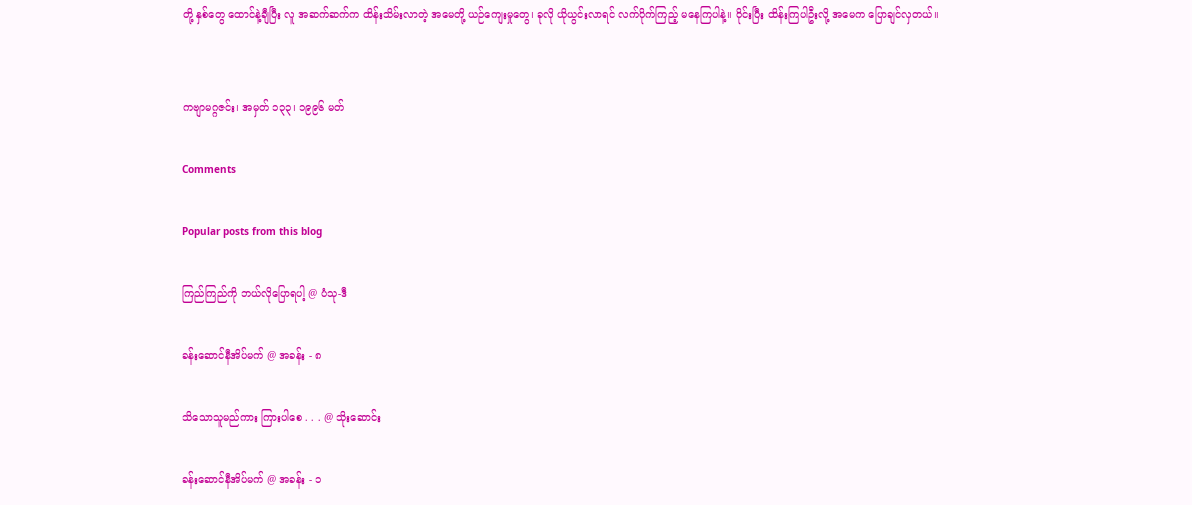တို့ နှစ်တွေ ထောင်နဲ့ချီပြီး လူ အဆက်ဆက်က ထိန်းသိမ်းလာတဲ့ အမေတို့ ယဉ်ကျေးမှုတွေ၊ ခုလို ယိုယွင်းလာရင် လက်ပိုက်ကြည့် မနေကြပါနဲ့။ ဝိုင်းပြီး ထိန်းကြပါဦးလို့ အမေက ပြောချင်လှတယ်။


ကဗျာမဂ္ဂဇင်း၊ အမှတ် ၁၃၃၊ ၁၉၉၆ မတ်

Comments

Popular posts from this blog

ကြည်ကြည်ကို ဘယ်လိုပြောရပါ့ @ ပံသု-ဒီ

ခန်းဆောင်နီအိပ်မက် @ အခန်း - ၈

သိသောသူမည်ကား ကြားပါစေ . . . @ သိုးဆောင်း

ခန်းဆောင်နီအိပ်မက် @ အခန်း - ၁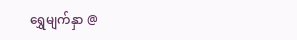ရွှေမျက်နှာ @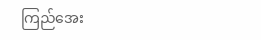ကြည်အေး